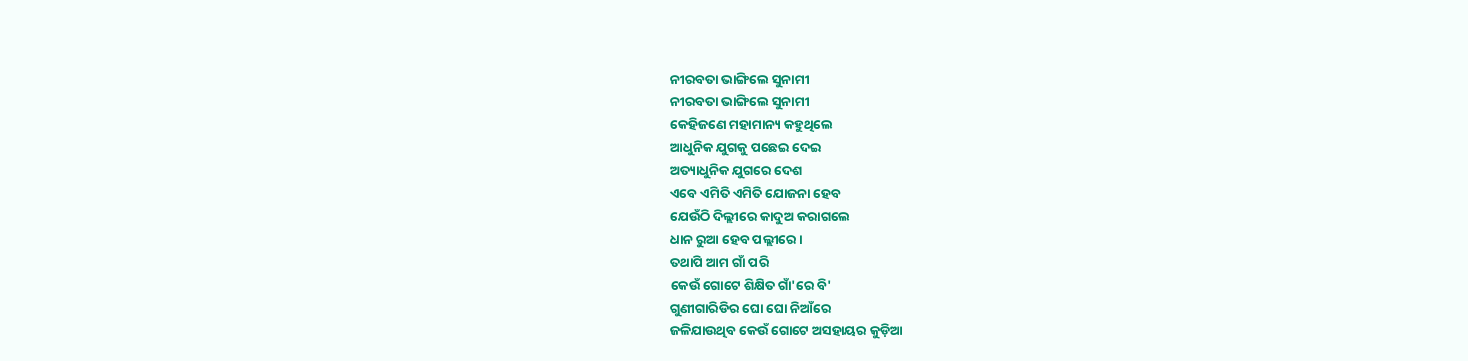ନୀରବତା ଭାଙ୍ଗିଲେ ସୁନାମୀ
ନୀରବତା ଭାଙ୍ଗିଲେ ସୁନାମୀ
କେହିଜଣେ ମହାମାନ୍ୟ କହୁଥିଲେ
ଆଧୁନିକ ଯୁଗକୁ ପଛେଇ ଦେଇ
ଅତ୍ୟାଧୁନିକ ଯୁଗରେ ଦେଶ
ଏବେ ଏମିତି ଏମିତି ଯୋଜନା ହେବ
ଯେଉଁଠି ଦିଲ୍ଲୀରେ କାଦୁଅ କରାଗଲେ
ଧାନ ରୁଆ ହେବ ପଲ୍ଲୀରେ ।
ତଥାପି ଆମ ଗାଁ ପରି
କେଉଁ ଗୋଟେ ଶିକ୍ଷିତ ଗାଁ'ରେ ବି'
ଗୁଣୀଗାରିଡିର ଘୋ ଘୋ ନିଆଁରେ
ଜଳିଯାଉଥିବ କେଉଁ ଗୋଟେ ଅସହାୟର କୁଡ଼ିଆ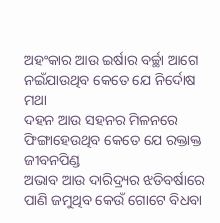ଅହଂକାର ଆଉ ଇର୍ଷାର ବର୍ଚ୍ଛା ଆଗେ
ନଇଁଯାଉଥିବ କେତେ ଯେ ନିର୍ଦୋଷ ମଥା
ଦହନ ଆଉ ସହନର ମିଳନରେ
ଫିଙ୍ଗାହେଉଥିବ କେତେ ଯେ ରକ୍ତାକ୍ତ ଜୀବନପିଣ୍ଡ
ଅଭାବ ଆଉ ଦାରିଦ୍ର୍ୟର ଝଡିବର୍ଷାରେ
ପାଣି ଜମୁଥିବ କେଉଁ ଗୋଟେ ବିଧବା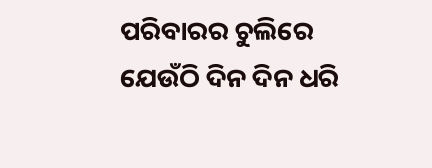ପରିବାରର ଚୁଲିରେ
ଯେଉଁଠି ଦିନ ଦିନ ଧରି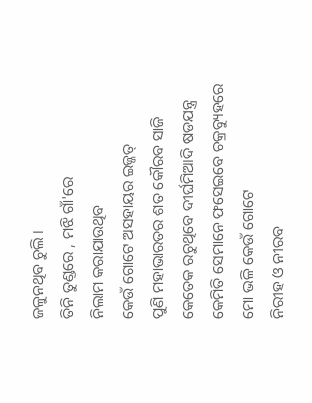ଜଳୁନଥିବ ଚୁଲି ।
ତିନି ତୁଣ୍ଡରେ , ମଝି ଗାଁ'ରେ
ନିଲାମ କରାଯାଉଥିବ
କେଉଁ ଗୋଟେ ଅସହାୟର ଇଜ୍ଜତ୍
ପୁଣି ମହାଭାରତର ଶତ କୌରବ ସାଜି
କେତେକ ରଚୁଥିବେ ଦୀର୍ଘମିଆଦି ଷଡଯନ୍ତ୍ର
କେମିତି ସେମାନେ ଫସେଇବେ ଚକ୍ରବ୍ୟୁହରେ
ମୋ ଭଳି କେଉଁ ଗୋଟେ
ନିରୀହ ଓ ନୀରବ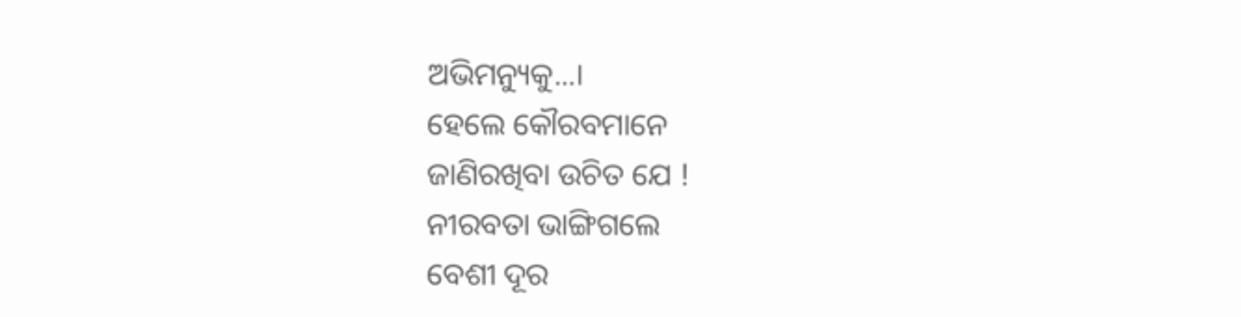ଅଭିମନ୍ୟୁକୁ...।
ହେଲେ କୌରବମାନେ
ଜାଣିରଖିବା ଉଚିତ ଯେ !
ନୀରବତା ଭାଙ୍ଗିଗଲେ
ବେଶୀ ଦୂର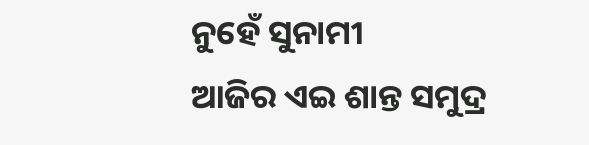ନୁହେଁ ସୁନାମୀ
ଆଜିର ଏଇ ଶାନ୍ତ ସମୁଦ୍ର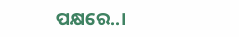ପକ୍ଷରେ..।